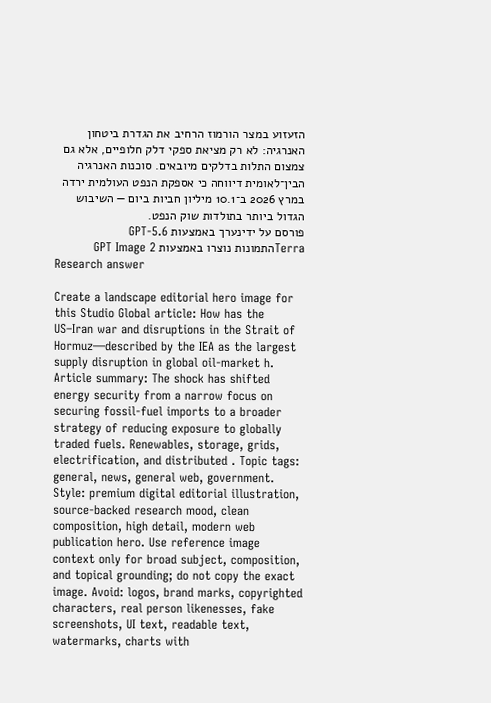הזעזוע במצר הורמוז הרחיב את הגדרת ביטחון האנרגיה: לא רק מציאת ספקי דלק חלופיים, אלא גם צמצום התלות בדלקים מיובאים. סוכנות האנרגיה הבין־לאומית דיווחה כי אספקת הנפט העולמית ירדה במרץ 2026 ב־10.1 מיליון חביות ביום — השיבוש הגדול ביותר בתולדות שוק הנפט.
פורסם על ידינערך באמצעות GPT-5.6 Terraהתמונות נוצרו באמצעות GPT Image 2
Research answer

Create a landscape editorial hero image for this Studio Global article: How has the US–Iran war and disruptions in the Strait of Hormuz—described by the IEA as the largest supply disruption in global oil-market h. Article summary: The shock has shifted energy security from a narrow focus on securing fossil-fuel imports to a broader strategy of reducing exposure to globally traded fuels. Renewables, storage, grids, electrification, and distributed . Topic tags: general, news, general web, government. Style: premium digital editorial illustration, source-backed research mood, clean composition, high detail, modern web publication hero. Use reference image context only for broad subject, composition, and topical grounding; do not copy the exact image. Avoid: logos, brand marks, copyrighted characters, real person likenesses, fake screenshots, UI text, readable text, watermarks, charts with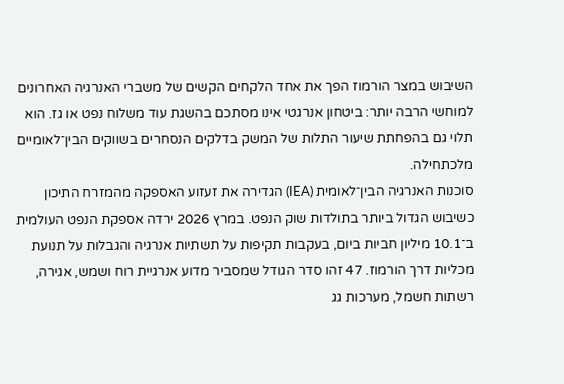השיבוש במצר הורמוז הפך את אחד הלקחים הקשים של משברי האנרגיה האחרונים למוחשי הרבה יותר: ביטחון אנרגטי אינו מסתכם בהשגת עוד משלוח נפט או גז. הוא תלוי גם בהפחתת שיעור התלות של המשק בדלקים הנסחרים בשווקים הבין־לאומיים מלכתחילה.
סוכנות האנרגיה הבין־לאומית (IEA) הגדירה את זעזוע האספקה מהמזרח התיכון כשיבוש הגדול ביותר בתולדות שוק הנפט. במרץ 2026 ירדה אספקת הנפט העולמית ב־10.1 מיליון חביות ביום, בעקבות תקיפות על תשתיות אנרגיה והגבלות על תנועת מכליות דרך הורמוז. 47 זהו סדר הגודל שמסביר מדוע אנרגיית רוח ושמש, אגירה, רשתות חשמל, מערכות גג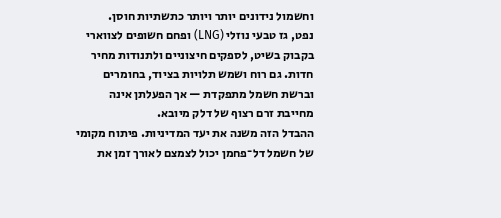וחשמול נידונים יותר ויותר כתשתיות חוסן.
נפט, גז טבעי נוזלי (LNG) ופחם חשופים לצווארי בקבוק בשיט, לספקים חיצוניים ולתנודות מחיר חדות. גם רוח ושמש תלויות בציוד, בחומרים וברשת חשמל מתפקדת — אך הפעלתן אינה מחייבת זרם רצוף של דלק מיובא.
ההבדל הזה משנה את יעד המדיניות. פיתוח מקומי של חשמל דל־פחמן יכול לצמצם לאורך זמן את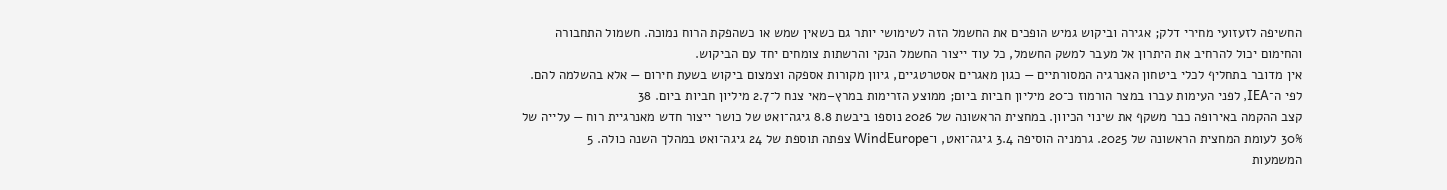החשיפה לזעזועי מחירי דלק; אגירה וביקוש גמיש הופכים את החשמל הזה לשימושי יותר גם כשאין שמש או כשהפקת הרוח נמוכה. חשמול התחבורה והחימום יכול להרחיב את היתרון אל מעבר למשק החשמל, כל עוד ייצור החשמל הנקי והרשתות צומחים יחד עם הביקוש.
אין מדובר בתחליף לכלי ביטחון האנרגיה המסורתיים — כגון מאגרים אסטרטגיים, גיוון מקורות אספקה וצמצום ביקוש בשעת חירום — אלא בהשלמה להם. לפי ה־IEA, לפני העימות עברו במצר הורמוז כ־20 מיליון חביות ביום; ממוצע הזרימות במרץ–מאי צנח ל־2.7 מיליון חביות ביום. 38
קצב ההקמה באירופה כבר משקף את שינוי הכיוון. במחצית הראשונה של 2026 נוספו ביבשת 8.8 גיגה־ואט של כושר ייצור חדש מאנרגיית רוח — עלייה של 30% לעומת המחצית הראשונה של 2025. גרמניה הוסיפה 3.4 גיגה־ואט, ו־WindEurope צפתה תוספת של 24 גיגה־ואט במהלך השנה כולה. 5
המשמעות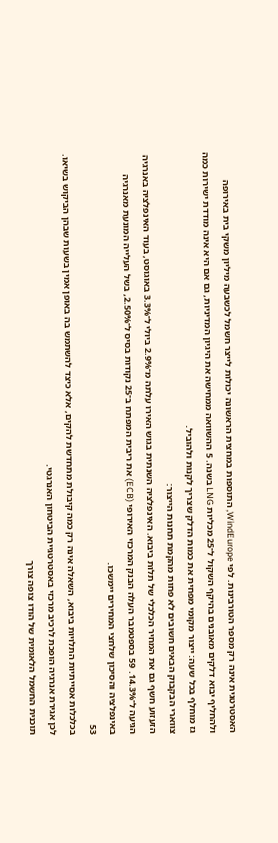האסטרטגית אינה רק מספר הטורבינות. לפי WindEurope, התוספות במחצית הראשונה יכולות לייצר חשמל לכשבעה מיליון משקי בית באירופה ולהחליף יבוא דלקים מאובנים בהיקף השקול ל־25 מכליות LNG בשנה. 5 ההשוואה ממחישה את היגיון המדיניות, גם אם היא אינה מודדת ישירות כמה גז מוחלף בכל שעה: ייצור מקומי מפחית את כמות הדלק שצריך לקנות ולהוביל.
צווארי הבקבוק הבאים חשובים לא פחות מהקמת תחנות הייצור:
הזעזוע חשף גם את המחיר הכלכלי של תלות ביבוא. האינפלציה השנתית בגוש האירו עלתה מ־2.9% ביולי ל־3.3% באוגוסט, בעוד האינפלציה באנרגיה הגיעה ל־14.3%. 59 בספטמבר העלה הבנק המרכזי האירופי (ECB) את ריבית המפתח ב־25 נקודות בסיס ל־2.50%, בשל העלייה המונעת מאנרגיה באינפלציה והסיכון שלחצי המחירים יימשכו.
53
בכלכלות אסייתיות התלויות ביבוא, השאלה אינה רק כמה קיבולת מתחדשת להקים, אלא כיצד להשתמש בה באופן אמין בשעות שבהן הביקוש בשיאו. לכן אגירת אנרגיה הופכת לרכיב מרכזי באסטרטגיית הביטחון האנרגטי.
תוכנית החשמל הלאומית של הודו צופה צורך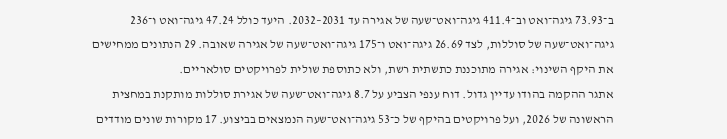ב־73.93 גיגה־ואט וב־411.4 גיגה־ואט־שעה של אגירה עד 2031–2032. היעד כולל 47.24 גיגה־ואט ו־236 גיגה־ואט־שעה של סוללות, לצד 26.69 גיגה־ואט ו־175 גיגה־ואט־שעה של אגירה שאובה. 29 הנתונים ממחישים את היקף השינוי: אגירה מתוכננת כתשתית רשת, ולא כתוספת שולית לפרויקטים סולאריים.
אתגר ההקמה בהודו עדיין גדול. דוח ענפי הצביע על 8.7 גיגה־ואט־שעה של אגירת סוללות מותקנת במחצית הראשונה של 2026, ועל פרויקטים בהיקף של כ־53 גיגה־ואט־שעה הנמצאים בביצוע. 17 מקורות שונים מודדים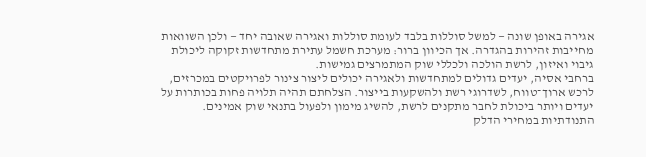אגירה באופן שונה — למשל סוללות בלבד לעומת סוללות ואגירה שאובה יחד — ולכן השוואות מחייבות זהירות בהגדרה. אך הכיוון ברור: מערכת חשמל עתירת מתחדשות זקוקה ליכולת גיבוי ואיזון, לרשת הולכה ולכללי שוק המתמרצים גמישות.
ברחבי אסיה, יעדים גדולים למתחדשות ולאגירה יכולים ליצור צינור לפרויקטים במכרזים, לרכש ארוך־טווח, לשדרוגי רשת ולהשקעות בייצור. הצלחתם תהיה תלויה פחות בכותרות על יעדים ויותר ביכולת לחבר מתקנים לרשת, להשיג מימון ולפעול בתנאי שוק אמינים.
התנודתיות במחירי הדלק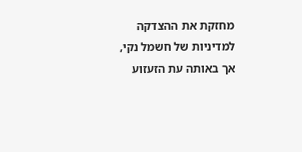מחזקת את ההצדקה למדיניות של חשמל נקי, אך באותה עת הזעזוע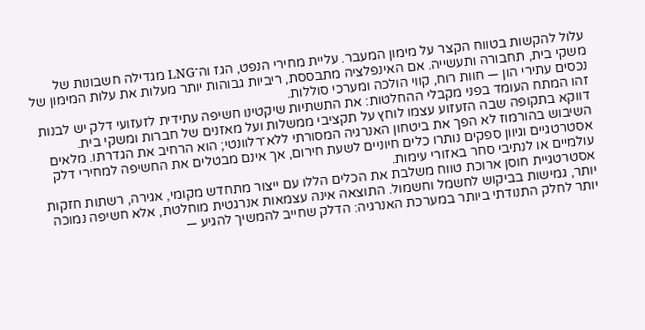עלול להקשות בטווח הקצר על מימון המעבר. עליית מחירי הנפט, הגז וה־LNG מגדילה חשבונות של משקי בית, תחבורה ותעשייה. אם האינפלציה מתבססת, ריביות גבוהות יותר מעלות את עלות המימון של נכסים עתירי הון — חוות רוח, קווי הולכה ומערכי סוללות.
זהו המתח העומד בפני מקבלי ההחלטות: את התשתיות שיקטינו חשיפה עתידית לזעזועי דלק יש לבנות דווקא בתקופה שבה הזעזוע עצמו לוחץ על תקציבי ממשלות ועל מאזנים של חברות ומשקי בית.
השיבוש בהורמוז לא הפך את ביטחון האנרגיה המסורתי ללא־רלוונטי; הוא הרחיב את הגדרתו. מלאים אסטרטגיים וגיוון ספקים נותרו כלים חיוניים לשעת חירום, אך אינם מבטלים את החשיפה למחירי דלק עולמיים או לנתיבי סחר באזורי עימות.
אסטרטגיית חוסן ארוכת טווח משלבת את הכלים הללו עם ייצור מתחדש מקומי, אגירה, רשתות חזקות יותר, גמישות בביקוש לחשמל וחשמול. התוצאה אינה עצמאות אנרגטית מוחלטת, אלא חשיפה נמוכה יותר לחלק התנודתי ביותר במערכת האנרגיה: הדלק שחייב להמשיך להגיע —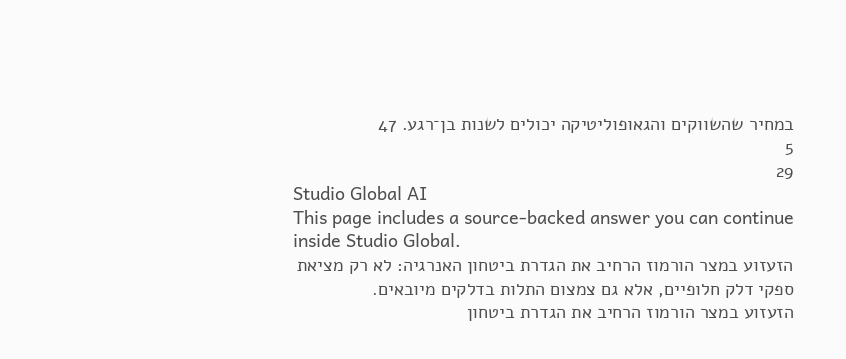במחיר שהשווקים והגאופוליטיקה יכולים לשנות בן־רגע. 47
5
29
Studio Global AI
This page includes a source-backed answer you can continue inside Studio Global.
הזעזוע במצר הורמוז הרחיב את הגדרת ביטחון האנרגיה: לא רק מציאת ספקי דלק חלופיים, אלא גם צמצום התלות בדלקים מיובאים.
הזעזוע במצר הורמוז הרחיב את הגדרת ביטחון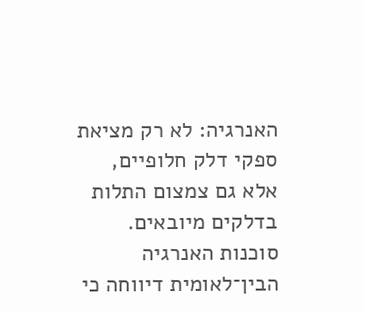האנרגיה: לא רק מציאת ספקי דלק חלופיים, אלא גם צמצום התלות בדלקים מיובאים. סוכנות האנרגיה הבין־לאומית דיווחה כי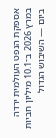אספקת הנפט העולמית ירדה במרץ 2026 ב־10.1 מיליון חביות ביום — השיבוש הגדול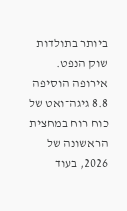ביותר בתולדות שוק הנפט.
אירופה הוסיפה 8.8 גיגה־ואט של כוח רוח במחצית הראשונה של 2026, בעוד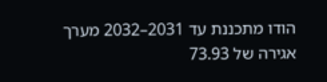הודו מתכננת עד 2031–2032 מערך אגירה של 73.93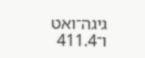גיגה־ואט ו־411.4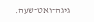גיגה־ואט־שעה.